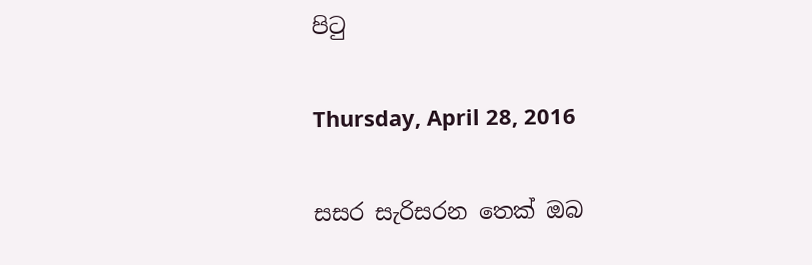පිටු

Thursday, April 28, 2016

සසර සැරිසරන තෙක් ඔබ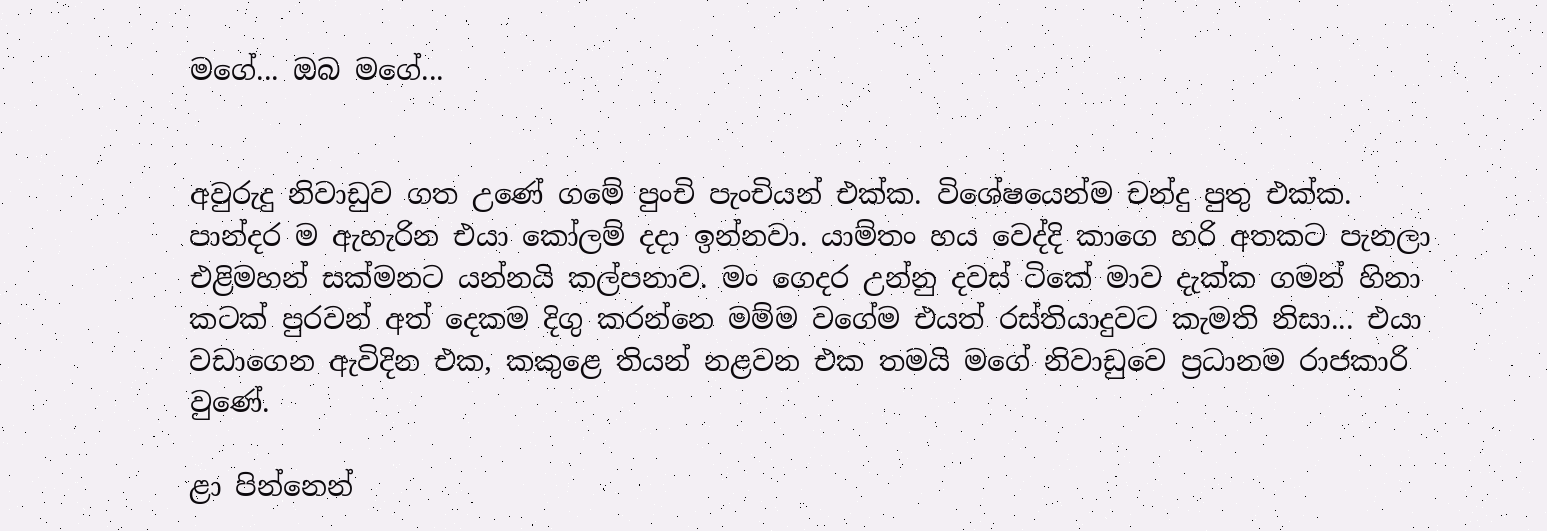මගේ... ඔබ මගේ...


අවුරුදු නිවාඩුව ගත උණේ ගමේ පුංචි පැංචියන් එක්ක. විශේෂයෙන්ම චන්දු පුතු එක්ක. පාන්දර ම ඇහැරින එයා කෝලම් දදා ඉන්නවා. යාම්තං හය වෙද්දි කාගෙ හරි අතකට පැනලා එළිමහන් සක්මනට යන්නයි කල්පනාව. මං ගෙදර උන්නු දවස් ටිකේ මාව දැක්ක ගමන් හිනා කටක් පුරවන් අත් දෙකම දිගු කරන්නෙ මම්ම වගේම එයත් රස්තියාදුවට කැමති නිසා... එයා වඩාගෙන ඇවිදින එක, කකුළෙ තියන් නළවන එක තමයි මගේ නිවාඩුවෙ ප්‍රධානම රාජකාරි වුණේ.

ළා පින්නෙන්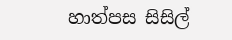හාත්පස සිසිල්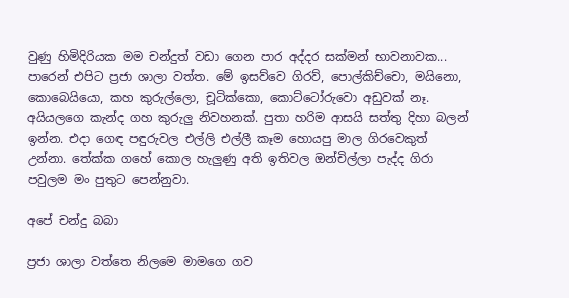වුණු හිමිදිරියක මම චන්දුත් වඩා ගෙන පාර අද්දර සක්මන් භාවනාවක... පාරෙන් එපිට ප්‍රජා ශාලා වත්ත. මේ ඉසව්වෙ ගිරව්, පොල්කිච්චො, මයිනො, කොබෙයියො, කහ කුරුල්ලො, චූටික්කො, කොට්ටෝරුවො අඩුවක් නෑ. අයියලගෙ කැන්ද ගහ කුරුලු නිවහනක්. පුතා හරිම ආසයි සත්තු දිහා බලන් ඉන්න. එදා ගෙඳ පඳුරුවල එල්ලි එල්ලී කෑම හොයපු මාල ගිරවෙකුත් උන්නා. තේක්ක ගහේ කොල හැලුණු අති ඉතිවල ඔන්චිල්ලා පැද්ද ගිරා පවුලම මං පුතුට පෙන්නුවා.

අපේ චන්දු බබා

ප්‍රජා ශාලා වත්තෙ නිලමෙ මාමගෙ ගව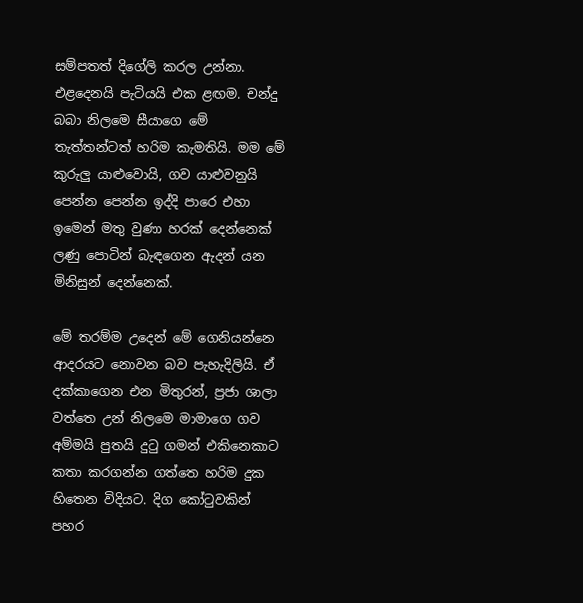සම්පතත් දිගේලි කරල උන්නා. එළදෙනයි පැටියයි එක ළඟම. චන්දු බබා නිලමෙ සීයාගෙ මේ තැත්තන්ටත් හරිම කැමතියි. මම මේ කුරුලු යාළුවොයි, ගව යාළුවනුයි පෙන්න පෙන්න ඉද්දි පාරෙ එහා ඉමෙන් මතු වුණා හරක් දෙන්නෙක් ලණු පොටින් බැඳගෙන ඇදන් යන මිනිසුන් දෙන්නෙක්.

මේ තරම්ම උදෙන් මේ ගෙනියන්නෙ ආදරයට නොවන බව පැහැදිලියි. ඒ දක්කාගෙන එන මිතුරන්, ප්‍රජා ශාලා වත්තෙ උන් නිලමෙ මාමාගෙ ගව අම්මයි පුතයි දුටු ගමන් එකිනෙකාට කතා කරගන්න ගත්තෙ හරිම දුක හිතෙන විදියට. දිග කෝටුවකින් පහර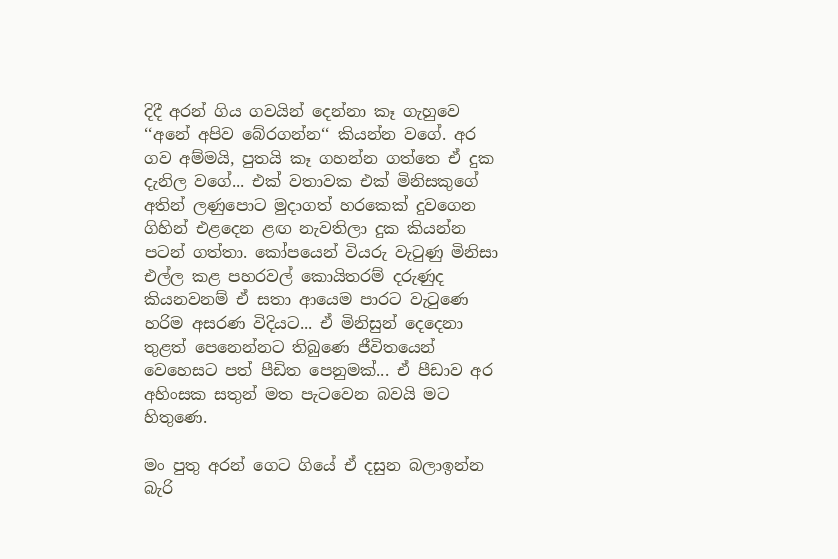දිදී අරන් ගිය ගවයින් දෙන්නා කෑ ගැහුවෙ ‘‘අනේ අපිව බේරගන්න‘‘ කියන්න වගේ. අර ගව අම්මයි, පුතයි කෑ ගහන්න ගත්තෙ ඒ දුක දැනිල වගේ... එක් වතාවක එක් මිනිසකුගේ අතින් ලණුපොට මුදාගත් හරකෙක් දුවගෙන ගිහින් එළදෙන ළඟ නැවතිලා දුක කියන්න පටන් ගත්තා. කෝපයෙන් වියරු වැටුණු මිනිසා එල්ල කළ පහරවල් කොයිතරම් දරුණුද කියනවනම් ඒ සතා ආයෙම පාරට වැටුණෙ හරිම අසරණ විදියට... ඒ මිනිසුන් දෙදෙනා තුළත් පෙනෙන්නට තිබුණෙ ජීවිතයෙන් වෙහෙසට පත් පීඩිත පෙනුමක්... ඒ පීඩාව අර අහිංසක සතුන් මත පැටවෙන බවයි මට හිතුණෙ.

මං පුතු අරන් ගෙට ගියේ ඒ දසුන බලාඉන්න බැරි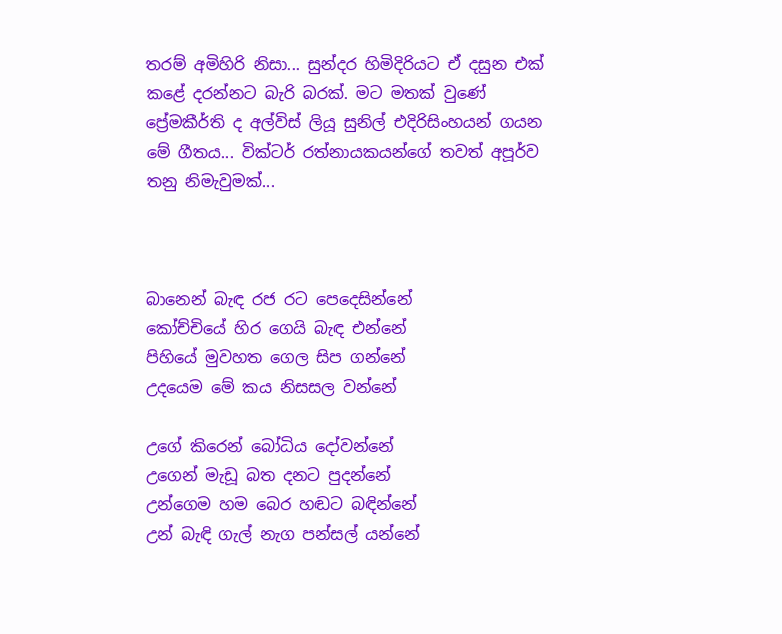තරම් අමිහිරි නිසා... සුන්දර හිමිදිරියට ඒ දසුන එක් කළේ දරන්නට බැරි බරක්. මට මතක් වුණේ ප්‍රේමකීර්ති ද අල්විස් ලියූ සුනිල් එදිරිසිංහයන් ගයන මේ ගීතය... වික්ටර් රත්නායකයන්ගේ තවත් අපූර්ව තනු නිමැවුමක්...



බානෙන් බැඳ රජ රට පෙදෙසින්නේ
කෝච්චියේ හිර ගෙයි බැඳ එන්නේ
පිහියේ මුවහත ගෙල සිප ගන්නේ
උදයෙම මේ කය නිසසල වන්නේ

උගේ කිරෙන් බෝධිය දෝවන්නේ
උගෙන් මැඩූ බත දනට පුදන්නේ
උන්ගෙම හම බෙර හඬට බඳින්නේ
උන් බැඳි ගැල් නැග පන්සල් යන්නේ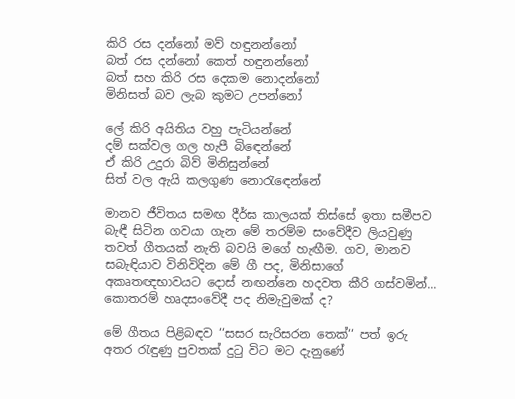කිරි රස දන්නෝ මව් හඳුනන්නෝ
බත් රස දන්නෝ කෙත් හඳුනන්නෝ
බත් සහ කිරි රස දෙකම නොදන්නෝ
මිනිසත් බව ලැබ කුමට උපන්නෝ

ලේ කිරි අයිතිය වහු පැටියන්නේ
දම් සක්වල ගල හැපී බිඳෙන්නේ
ඒ කිරි උදුරා බිව් මිනිසුන්නේ
සිත් වල ඇයි කලගුණ නොරැඳෙන්නේ

මානව ජීවිතය සමඟ දීර්ඝ කාලයක් තිස්සේ ඉතා සමීපව බැඳී සිටින ගවයා ගැන මේ තරම්ම සංවේදීව ලියවුණු තවත් ගීතයක් නැති බවයි මගේ හැඟීම. ගව, මානව සබැඳියාව විනිවිදින මේ ගී පද, මිනිසාගේ අකෘතඥභාවයට දොස් නඟන්නෙ හදවත කීරි ගස්වමින්... කොතරම් හෘදසංවේදී පද නිමැවුමක් ද?

මේ ගීතය පිළිබඳව ‘‘සසර සැරිසරන තෙක්‘‘ පත් ඉරු අතර රැඳුණු පුවතක් දුටු විට මට දැනුණේ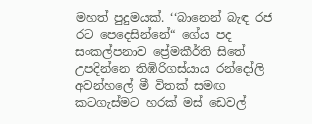මහත් පුදුමයක්. ‘‘බානෙන් බැඳ රජ රට පෙදෙසින්නේ“ ගේය පද සංකල්පනාව ප්‍රේමකීර්ති සිතේ උපදින්නෙ තිඹිරිගස්යාය රන්දෝලි අවන්හලේ මී විතක් සමඟ කටගැස්මට හරක් මස් ඩෙවල්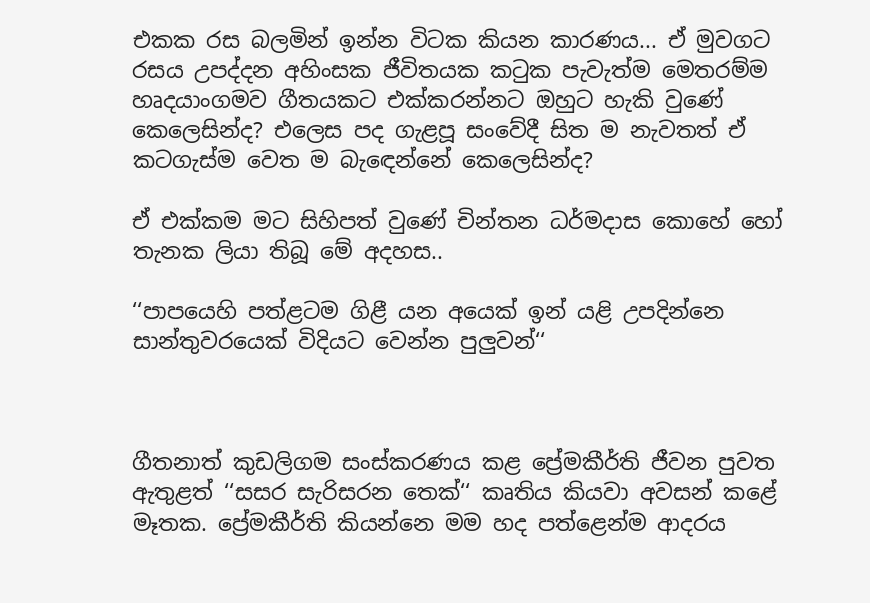එකක රස බලමින් ඉන්න විටක කියන කාරණය... ඒ මුවගට රසය උපද්දන අහිංසක ජීවිතයක කටුක පැවැත්ම මෙතරම්ම හෘදයාංගමව ගීතයකට එක්කරන්නට ඔහුට හැකි වුණේ කෙලෙසින්ද? එලෙස පද ගැළපූ සංවේදී සිත ම නැවතත් ඒ කටගැස්ම වෙත ම බැඳෙන්නේ කෙලෙසින්ද?

ඒ එක්කම මට සිහිපත් වුණේ චින්තන ධර්මදාස කොහේ හෝ තැනක ලියා තිබූ මේ අදහස..

‘‘පාපයෙහි පත්ළටම ගිළී යන අයෙක් ඉන් යළි උපදින්නෙ සාන්තුවරයෙක් විදියට වෙන්න පුලුවන්‘‘



ගීතනාත් කුඩලිගම සංස්කරණය කළ ප්‍රේමකීර්ති ජීවන පුවත ඇතුළත් ‘‘සසර සැරිසරන තෙක්‘‘ කෘතිය කියවා අවසන් කළේ මෑතක. ප්‍රේමකීර්ති කියන්නෙ මම හද පත්ළෙන්ම ආදරය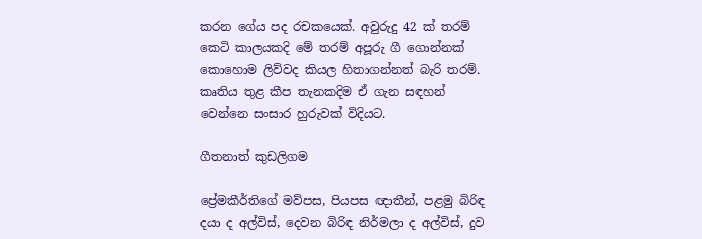කරන ගේය පද රචකයෙක්. අවුරුදු 42 ක් තරම් කෙටි කාලයකදි මේ තරම් අපූරු ගී ගොන්නක් කොහොම ලිව්වද කියල හිතාගන්නත් බැරි තරම්. කෘතිය තුළ කීප තැනකදිම ඒ ගැන සඳහන් වෙන්නෙ සංසාර හුරුවක් විදියට.

ගීතනාත් කුඩලිගම

ප්‍රේමකීර්තිගේ මව්පස, පියපස ඥාතීන්, පළමු බිරිඳ දයා ද අල්විස්, දෙවන බිරිඳ නිර්මලා ද අල්විස්, දුව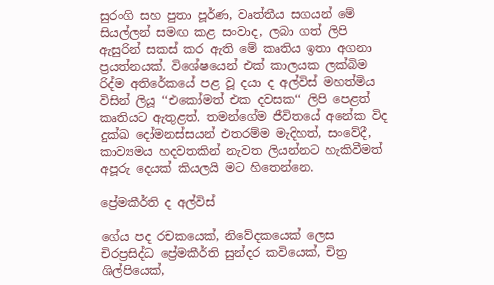සුරංගි සහ පුතා පූර්ණ, වෘත්තීය සගයන් මේ සියල්ලන් සමඟ කළ සංවාද, ලබා ගත් ලිපි ඇසුරින් සකස් කර ඇති මේ කෘතිය ඉතා අගනා ප්‍රයත්නයක්. විශේෂයෙන් එක් කාලයක ලක්බිම රිද්ම අතිරේකයේ පළ වූ දයා ද අල්විස් මහත්මිය විසින් ලියූ ‘‘එකෝමත් එක දවසක‘‘ ලිපි පෙළත් කෘතියට ඇතුළත්. තමන්ගේම ජීවිතයේ අනේක විද දුක්ඛ දෝමනස්සයන් එතරම්ම මැදිහත්, සංවේදී, කාව්‍යමය හදවතකින් නැවත ලියන්නට හැකිවීමත් අපූරු දෙයක් කියලයි මට හිතෙන්නෙ.

ප්‍රේමකීර්ති ද අල්විස්

ගේය පද රචකයෙක්, නිවේදකයෙක් ලෙස චිරප්‍රසිද්ධ ප්‍රේමකීර්ති සුන්දර කවියෙක්, චිත්‍ර ශිල්පියෙක්,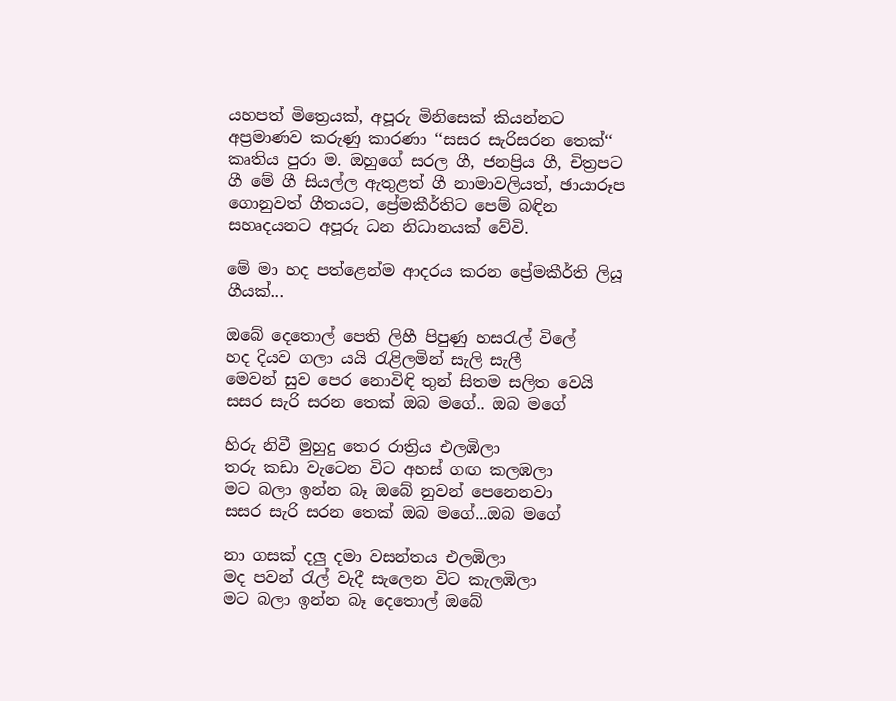යහපත් මිත්‍රෙයක්, අපූරු මිනිසෙක් කියන්නට අප්‍රමාණව කරුණු කාරණා ‘‘සසර සැරිසරන තෙක්‘‘ කෘතිය පුරා ම. ඔහුගේ සරල ගී, ජනප්‍රිය ගී, චිත්‍රපට ගී මේ ගී සියල්ල ඇතුළත් ගී නාමාවලියත්, ඡායාරූප ගොනුවත් ගීතයට, ප්‍රේමකීර්තිට පෙම් බඳින සහෘදයනට අපූරු ධන නිධානයක් වේවි.

මේ මා හද පත්ළෙන්ම ආදරය කරන ප්‍රේමකීර්ති ලියූ ගීයක්...

ඔබේ දෙතොල් පෙති ලිහී පිපුණු හසරැල් විලේ
හද දියව ගලා යයි රැළිලමින් සැලි සැලී
මෙවන් සුව පෙර නොවිඳි තුන් සිතම සලිත වෙයි
සසර සැරි සරන තෙක් ඔබ මගේ.. ඔබ මගේ

හිරු නිවී මුහුදු තෙර රාත්‍රිය එලඹිලා
තරු කඩා වැටෙන විට අහස් ගඟ කලඹලා
මට බලා ඉන්න බෑ ඔබේ නුවන් පෙනෙනවා
සසර සැරි සරන තෙක් ඔබ මගේ...ඔබ මගේ

නා ගසක් දලු දමා වසන්තය එලඹිලා
මද පවන් රැල් වැදී සැලෙන විට කැලඹිලා
මට බලා ඉන්න බෑ දෙතොල් ඔබේ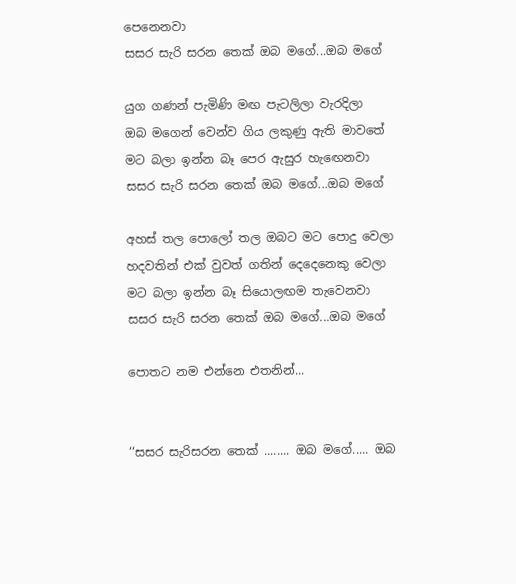පෙනෙනවා
සසර සැරි සරන තෙක් ඔබ මගේ...ඔබ මගේ

යුග ගණන් පැමිණි මඟ පැටලිලා වැරදිලා
ඔබ මගෙන් වෙන්ව ගිය ලකුණු ඇති මාවතේ
මට බලා ඉන්න බෑ පෙර ඇසුර හැඟෙනවා
සසර සැරි සරන තෙක් ඔබ මගේ...ඔබ මගේ

අහස් තල පොලෝ තල ඔබට මට පොදු වෙලා
හදවතින් එක් වුවත් ගතින් දෙදෙනෙකු වෙලා
මට බලා ඉන්න බෑ සියොලඟම තැවෙනවා
සසර සැරි සරන තෙක් ඔබ මගේ...ඔබ මගේ

පොතට නම එන්නෙ එතනින්...


‘‘සසර සැරිසරන තෙක් ........ ඔබ මගේ..... ඔබ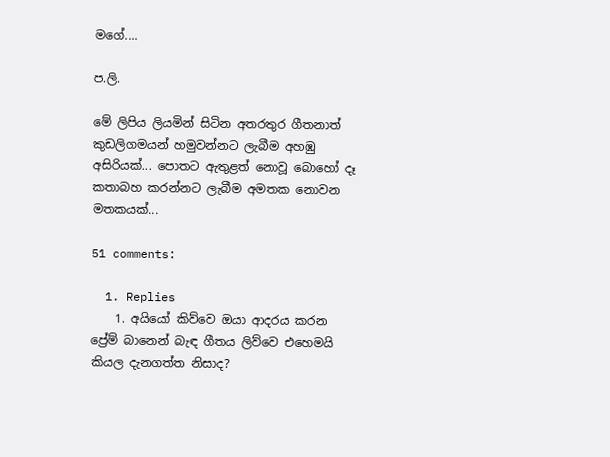මගේ....

ප.ලි.

මේ ලිපිය ලියමින් සිටින අතරතුර ගීතනාත් කුඩලිගමයන් හමුවන්නට ලැබීම අහඹු අසිරියක්... පොතට ඇතුළත් නොවූ බොහෝ දෑ කතාබහ කරන්නට ලැබීම අමතක නොවන මතකයක්...

51 comments:

  1. Replies
    1. අයියෝ කිව්වෙ ඔයා ආදරය කරන ප්‍රේම් බානෙන් බැඳ ගීතය ලිව්වෙ එහෙමයි කියල දැනගත්ත නිසාද?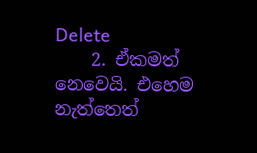Delete
    2. ඒකමත් නෙවෙයි. එහෙම නැත්තෙත්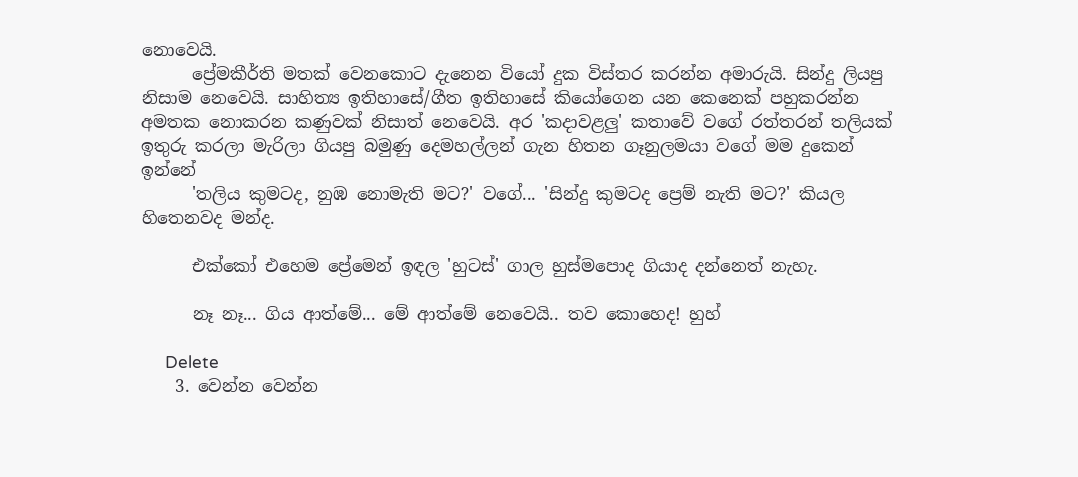නොවෙයි.
      ප්‍රේමකීර්ති මතක් වෙනකොට දැනෙන වියෝ දුක විස්තර කරන්න අමාරුයි. සින්දු ලියපු නිසාම නෙවෙයි. සාහිත්‍ය ඉතිහාසේ/ගීත ඉතිහාසේ කියෝගෙන යන කෙනෙක් පහුකරන්න අමතක නොකරන කණුවක් නිසාත් නෙවෙයි. අර 'කදාවළලු' කතාවේ වගේ රත්තරන් තලියක් ඉතුරු කරලා මැරිලා ගියපු බමුණු දෙමහල්ලන් ගැන හිතන ගෑනුලමයා වගේ මම දුකෙන් ඉන්නේ
      'තලිය කුමටද, නුඹ නොමැති මට?' වගේ... 'සින්දු කුමටද ප්‍රෙම් නැති මට?' කියල හිතෙනවද මන්ද.

      එක්කෝ එහෙම ප්‍රේමෙන් ඉඳල 'හුටස්' ගාල හුස්මපොද ගියාද දන්නෙත් නැහැ.

      නෑ නෑ... ගිය ආත්මේ... මේ ආත්මේ නෙවෙයි.. තව කොහෙද! හුහ්

      Delete
    3. වෙන්න වෙන්න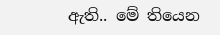ඇති.. මේ තියෙන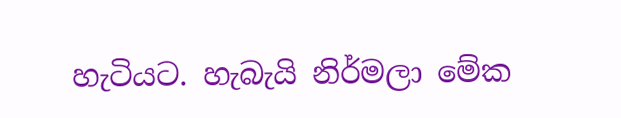හැටියට. හැබැයි නිර්මලා මේක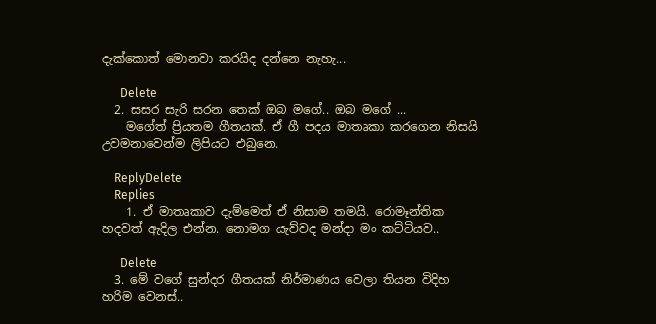දැක්කොත් මොනවා කරයිද දන්නෙ නැහැ...

      Delete
  2. සසර සැරි සරන තෙක් ඔබ මගේ.. ඔබ මගේ ...
    මගේත් ප්‍රියතම ගීතයක්. ඒ ගී පදය මාතෘකා කරගෙන නිසයි උවමනාවෙන්ම ලිපියට එබුනෙ.

    ReplyDelete
    Replies
    1. ඒ මාතෘකාව දැම්මෙත් ඒ නිසාම තමයි. රොමෑන්තික හදවත් ඇදිල එන්න. නොමග යැව්වද මන්දා මං කට්ටියව..

      Delete
  3. මේ වගේ සුන්දර ගීතයක් නිර්මාණය වෙලා තියන විදිහ හරිම වෙනස්..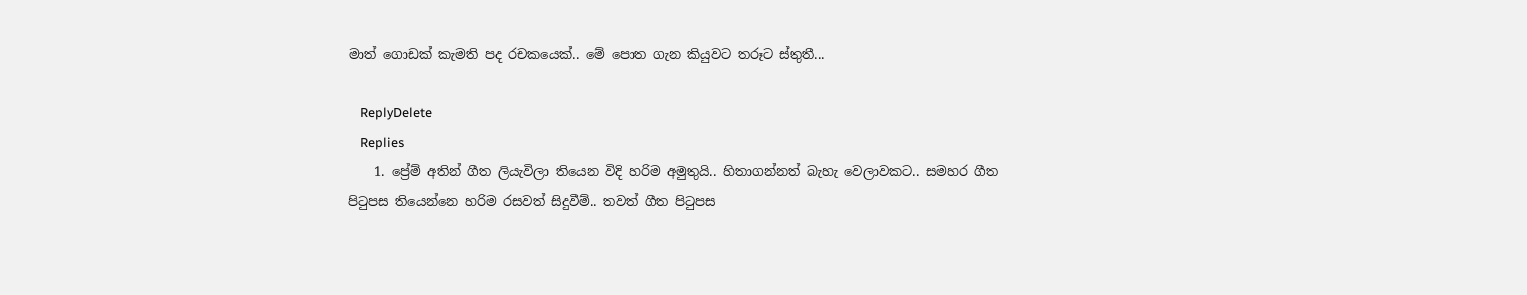මාත් ගොඩක් කැමති පද රචකයෙක්.. මේ පොත ගැන කියුවට තරූට ස්තුතී...

    ReplyDelete
    Replies
    1. ප්‍රේම් අතින් ගීත ලියැවිලා තියෙන විදි හරිම අමුතුයි.. හිතාගන්නත් බැහැ වෙලාවකට.. සමහර ගීත පිටුපස තියෙන්නෙ හරිම රසවත් සිදුවීම්.. තවත් ගීත පිටුපස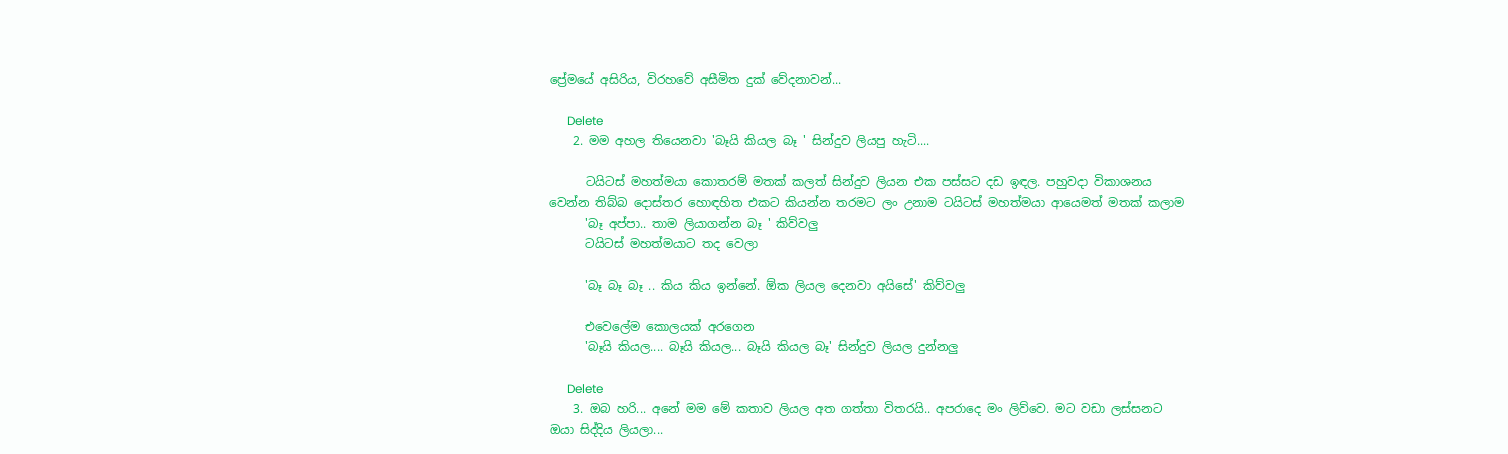ප්‍රේමයේ අසිරිය, විරහවේ අසීමිත දුක් වේදනාවන්...

      Delete
    2. මම අහල තියෙනවා 'බෑයි කියල බෑ ' සින්දුව ලියපු හැටි....

      ටයිටස් මහත්මයා කොතරම් මතක් කලත් සින්දුව ලියන එක පස්සට දඩ ඉඳල. පහුවදා විකාශනය වෙන්න තිබ්බ දොස්තර හොඳහිත එකට කියන්න තරමට ලං උනාම ටයිටස් මහත්මයා ආයෙමත් මතක් කලාම
      'බෑ අප්පා.. තාම ලියාගන්න බෑ ' කිව්වලු
      ටයිටස් මහත්මයාට තද වෙලා

      'බෑ බෑ බෑ .. කිය කිය ඉන්නේ. ඕක ලියල දෙනවා අයිසේ' කිව්වලු

      එවෙලේම කොලයක් අරගෙන
      'බෑයි කියල.... බෑයි කියල... බෑයි කියල බෑ' සින්දුව ලියල දුන්නලු

      Delete
    3. ඔබ හරි... අනේ මම මේ කතාව ලියල අත ගත්තා විතරයි.. අපරාදෙ මං ලිව්වෙ. මට වඩා ලස්සනට ඔයා සිද්දිය ලියලා...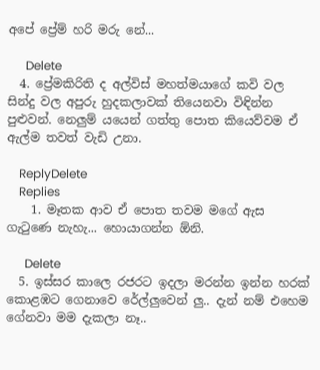අපේ ප්‍රේම් හරි මරු නේ...

      Delete
  4. ප්‍රේමකිරිති ද අල්විස් මහත්මයාගේ කවි වල සින්දු වල අපුරු හුදකලාවක් තියෙනවා විඳින්න පුළුවන්. නෙලුම් යයෙන් ගත්තු පොත කියෙව්වම ඒ ඇල්ම තවත් වැඩි උනා.

    ReplyDelete
    Replies
    1. මෑතක ආව ඒ පොත තවම මගේ ඇස ගැටුණෙ නැහැ... හොයාගන්න ඕනි.

      Delete
  5. ඉස්සර කාලෙ රජරට ඉදලා මරන්න ඉන්න හරක් කොළඹට ගෙනාවෙ රේල්ලුවෙන් ලු.. දැන් නම් එහෙම ගේනවා මම දැකලා නෑ..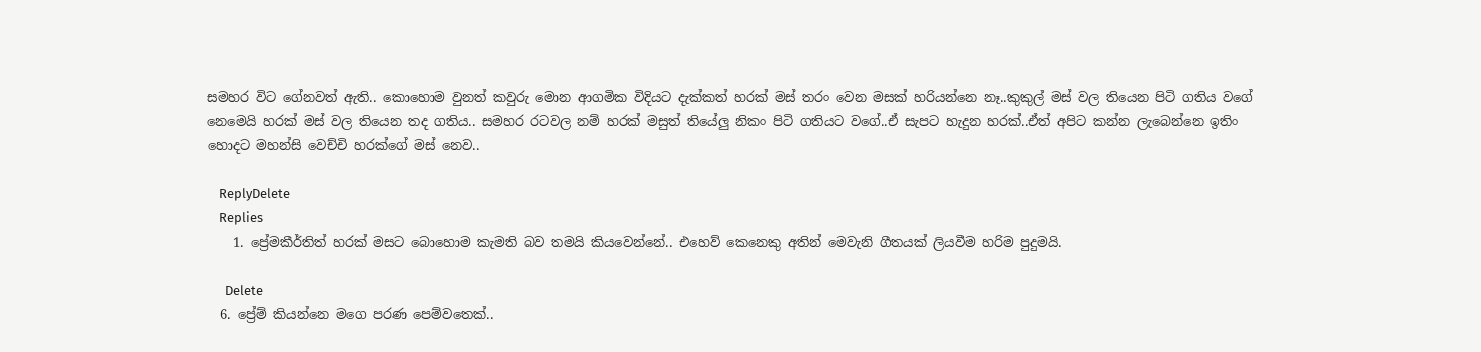සමහර විට ගේනවත් ඇති.. කොහොම වුනත් කවුරු මොන ආගමික විදියට දැක්කත් හරක් මස් තරං වෙන මසක් හරියන්නෙ නෑ..කුකුල් මස් වල තියෙන පිටි ගතිය වගේ නෙමෙයි හරක් මස් වල තියෙන තද ගතිය.. සමහර රටවල නම් හරක් මසුත් තියේලු නිකං පිටි ගතියට වගේ..ඒ සැපට හැදුන හරක්..ඒත් අපිට කන්න ලැබෙන්නෙ ඉතිං හොදට මහන්සි වෙච්චි හරක්ගේ මස් නෙව..

    ReplyDelete
    Replies
    1. ප්‍රේමකීර්තිත් හරක් මසට බොහොම කැමති බව තමයි කියවෙන්නේ.. එහෙව් කෙනෙකු අතින් මෙවැනි ගීතයක් ලියවීම හරිම පුදුමයි.

      Delete
  6. ප්‍රේම් කියන්නෙ මගෙ පරණ පෙම්වතෙක්..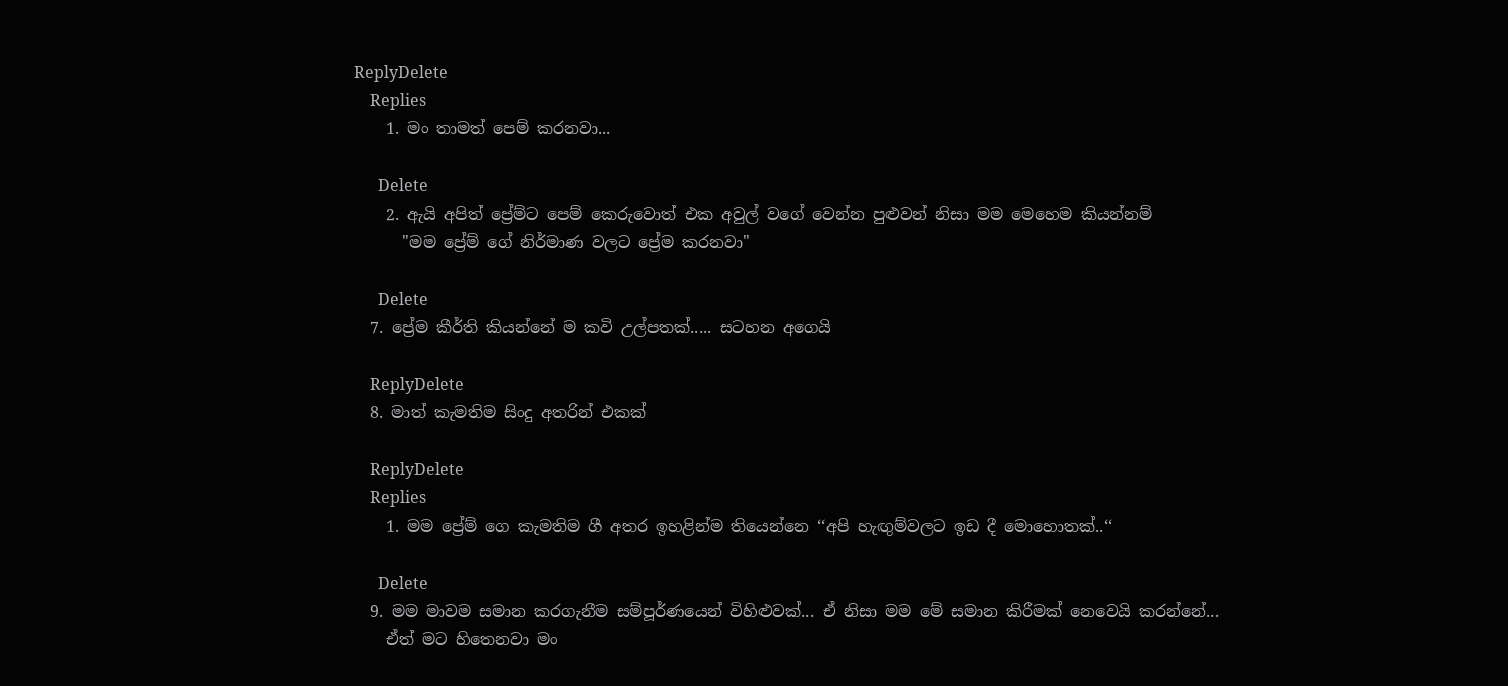ReplyDelete
    Replies
    1. මං තාමත් පෙම් කරනවා...

      Delete
    2. ඇයි අපිත් ප්‍රේම්ට පෙම් කෙරුවොත් එක අවුල් වගේ වෙන්න පුළුවන් නිසා මම මෙහෙම කියන්නම්
      "මම ප්‍රේම් ගේ නිර්මාණ වලට ප්‍රේම කරනවා"

      Delete
  7. ප්‍රේම කීර්ති කියන්නේ ම කවි උල්පතක්..... සටහන අගෙයි

    ReplyDelete
  8. මාත් කැමතිම සිංදු අතරින් එකක්

    ReplyDelete
    Replies
    1. මම ප්‍රේම් ගෙ කැමතිම ගී අතර ඉහළින්ම තියෙන්නෙ ‘‘අපි හැඟුම්වලට ඉඩ දී මොහොතක්..‘‘

      Delete
  9. මම මාවම සමාන කරගැනීම සම්පූර්ණයෙන් විහිළුවක්... ඒ නිසා මම මේ සමාන කිරීමක් නෙවෙයි කරන්නේ...
    ඒත් මට හිතෙනවා මං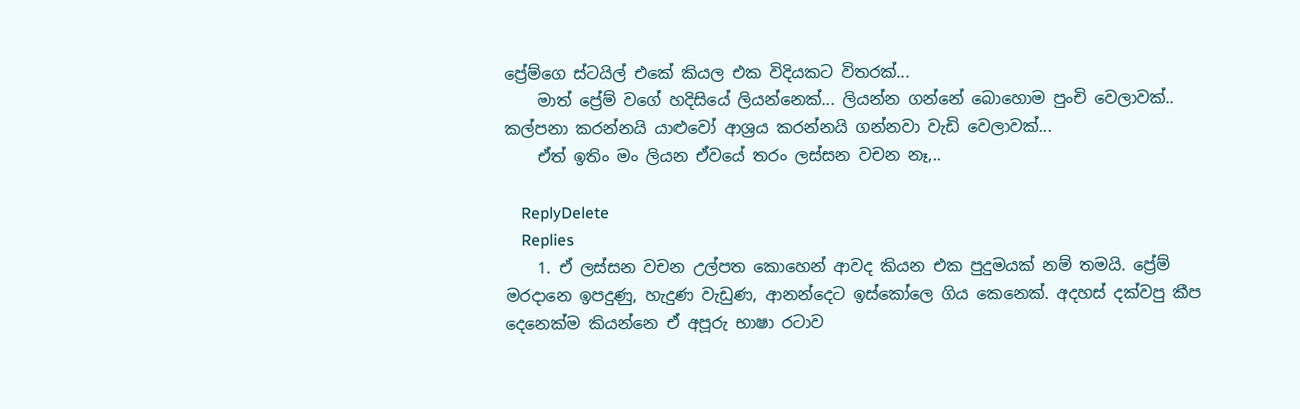ප්‍රේම්ගෙ ස්ටයිල් එකේ කියල එක විදියකට විතරක්...
    මාත් ප්‍රේම් වගේ හදිසියේ ලියන්නෙක්... ලියන්න ගන්නේ බොහොම පුංචි වෙලාවක්.. කල්පනා කරන්නයි යාළුවෝ ආශ්‍රය කරන්නයි ගන්නවා වැඩි වෙලාවක්...
    ඒත් ඉතිං මං ලියන ඒවයේ තරං ලස්සන වචන නෑ,..

    ReplyDelete
    Replies
    1. ඒ ලස්සන වචන උල්පත කොහෙන් ආවද කියන එක පුදුමයක් නම් තමයි. ප්‍රේම් මරදානෙ ඉපදුණු, හැදුණ වැඩුණ, ආනන්දෙට ඉස්කෝලෙ ගිය කෙනෙක්. අදහස් දක්වපු කීප දෙනෙක්ම කියන්නෙ ඒ අපූරු භාෂා රටාව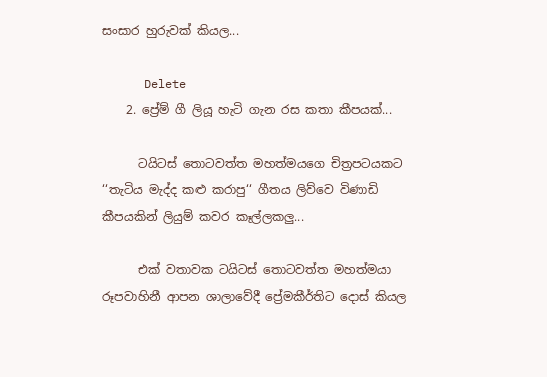සංසාර හුරුවක් කියල...

      Delete
    2. ප්‍රේම් ගී ලියූ හැටි ගැන රස කතා කීපයක්...

      ටයිටස් තොටවත්ත මහත්මයගෙ චිත්‍රපටයකට ‘‘තැටිය මැද්ද කළු කරාපු‘‘ ගීතය ලිව්වෙ විණාඩි කීපයකින් ලියුම් කවර කෑල්ලකලු...

      එක් වතාවක ටයිටස් තොටවත්ත මහත්මයා රූපවාහිනී ආපන ශාලාවේදී ප්‍රේමකීර්තිට දොස් කියල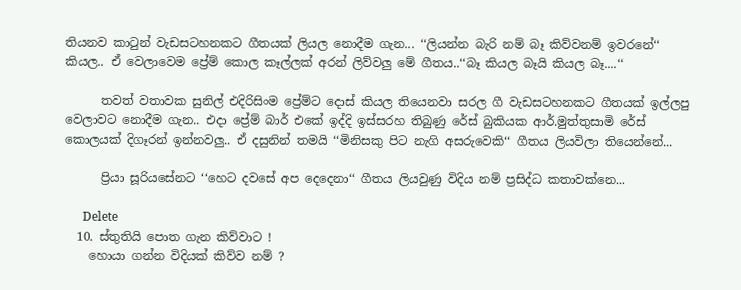තියනව කාටුන් වැඩසටහනකට ගීතයක් ලියල නොදීම ගැන... ‘‘ලියන්න බැරි නම් බෑ කිව්වනම් ඉවරනේ‘‘ කියල.. ඒ වෙලාවෙම ප්‍රේම් කොල කෑල්ලක් අරන් ලිව්වලු මේ ගීතය..‘‘බෑ කියල බෑයි කියල බෑ....‘‘

      තවත් වතාවක සුනිල් එදිරිසිංම ප්‍රේම්ට දොස් කියල තියෙනවා සරල ගී වැඩසටහනකට ගීතයක් ඉල්ලපු වෙලාවට නොදීම ගැන.. එදා ප්‍රේම් බාර් එකේ ඉද්දි ඉස්සරහ තිබුණු රේස් බුකියක ආර්.මුත්තුසාමි රේස් කොලයක් දිගෑරන් ඉන්නවලු.. ඒ දසුනින් තමයි ‘‘මිනිසකු පිට නැගි අසරුවෙකි‘‘ ගීතය ලියවිලා තියෙන්නේ...

      ප්‍රියා සූරියසේනට ‘‘හෙට දවසේ අප දෙදෙනා‘‘ ගීතය ලියවුණු විදිය නම් ප්‍රසිද්ධ කතාවක්නෙ...

      Delete
  10. ස්තුතියි පොත ගැන කිව්වාට !
    හොයා ගන්න විදියක් කිව්ව නම් ?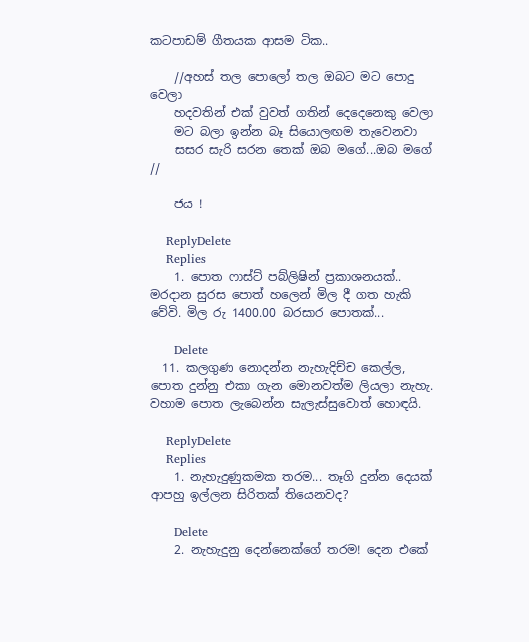කටපාඩම් ගීතයක ආසම ටික..

    //අහස් තල පොලෝ තල ඔබට මට පොදු වෙලා
    හදවතින් එක් වුවත් ගතින් දෙදෙනෙකු වෙලා
    මට බලා ඉන්න බෑ සියොලඟම තැවෙනවා
    සසර සැරි සරන තෙක් ඔබ මගේ...ඔබ මගේ //

    ජය !

    ReplyDelete
    Replies
    1. පොත ෆාස්ට් පබ්ලිෂින් ප්‍රකාශනයක්.. මරදාන සුරස පොත් හලෙන් මිල දී ගත හැකි වේවි. මිල රු 1400.00 බරසාර පොතක්...

      Delete
  11. කලගුණ නොදන්න නැහැදිච්ච කෙල්ල, පොත දුන්නු එකා ගැන මොනවත්ම ලියලා නැහැ. වහාම පොත ලැබෙන්න සැලැස්සුවොත් හොඳයි.

    ReplyDelete
    Replies
    1. නැහැදුණුකමක තරම... තෑගි දුන්න දෙයක් ආපහු ඉල්ලන සිරිතක් තියෙනවද?

      Delete
    2. නැහැදුනු දෙන්නෙක්ගේ තරම! දෙන එකේ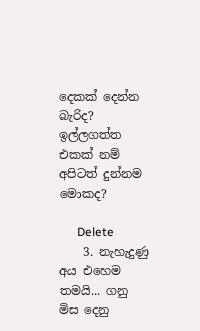දෙකක් දෙන්න බැරිද? ඉල්ලගත්ත එකක් නම් අපිටත් දුන්නම මොකද?

      Delete
    3. නැහැදුණු අය එහෙම තමයි... ගනු මිස දෙනු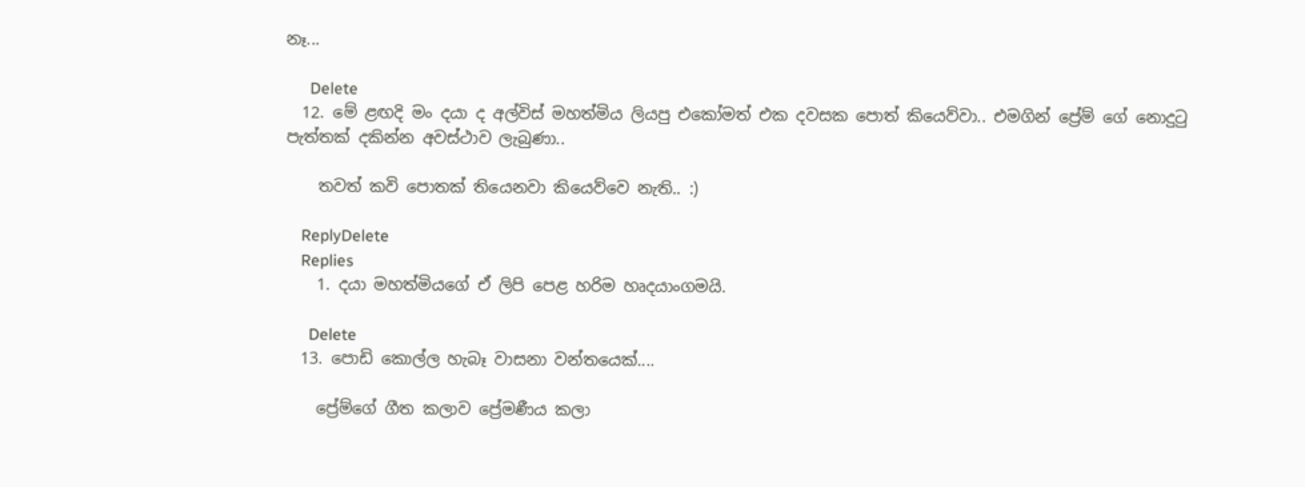නෑ...

      Delete
  12. මේ ළඟදි මං දයා ද අල්විස් මහත්මිය ලියපු එකෝමත් එක දවසක පොත් කියෙව්වා.. එමගින් ප්‍රේම් ගේ නොදුටු පැත්තක් දකින්න අවස්ථාව ලැබුණා..

    තවත් කවි පොතක් තියෙනවා කියෙව්වෙ නැති.. :)

    ReplyDelete
    Replies
    1. දයා මහත්මියගේ ඒ ලිපි පෙළ හරිම හෘදයාංගමයි.

      Delete
  13. පොඩි කොල්ල හැබෑ වාසනා වන්තයෙක්....

    ප්‍රේම්ගේ ගීත කලාව ප්‍රේමණීය කලා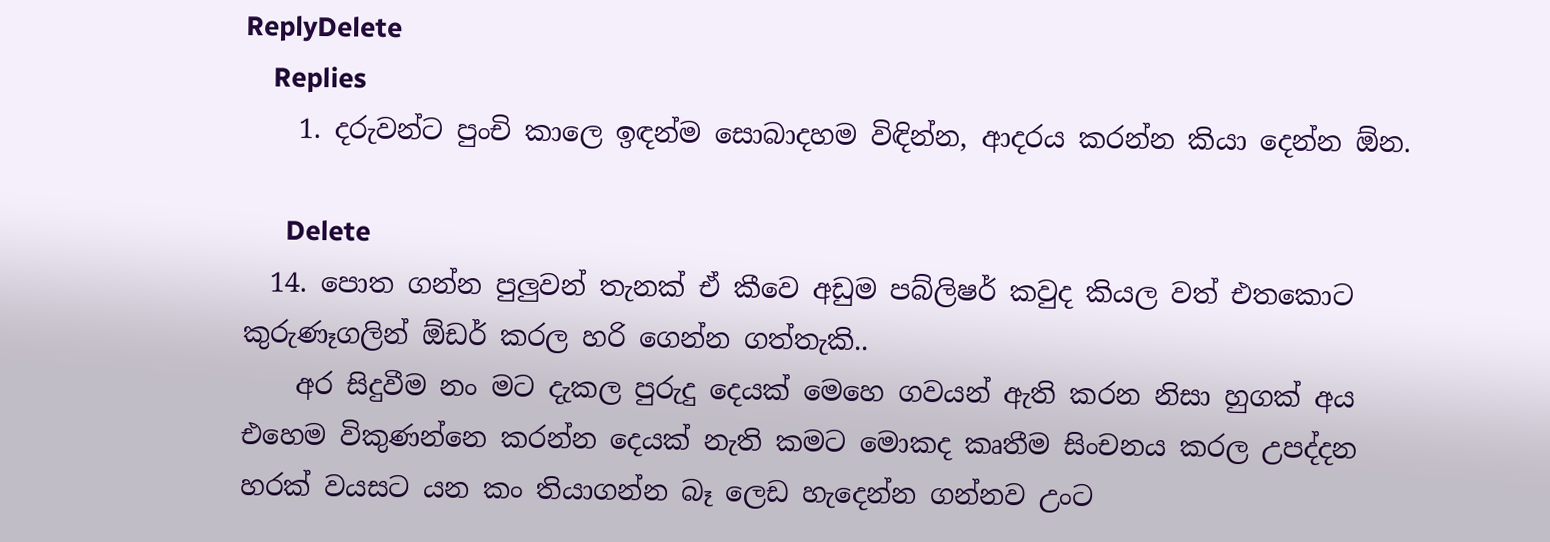ReplyDelete
    Replies
    1. දරුවන්ට පුංචි කාලෙ ඉඳන්ම සොබාදහම විඳින්න, ආදරය කරන්න කියා දෙන්න ඕන.

      Delete
  14. පොත ගන්න පුලුවන් තැනක් ඒ කීවෙ අඩුම පබ්ලිෂර් කවුද කියල වත් එතකොට කුරුණෑගලින් ඕඩර් කරල හරි ගෙන්න ගත්තැකි..
    අර සිදුවීම නං මට දැකල පුරුදු දෙයක් මෙහෙ ගවයන් ඇති කරන නිසා හුගක් අය එහෙම විකුණන්නෙ කරන්න දෙයක් නැති කමට මොකද කෘතීම සිංචනය කරල උපද්දන හරක් වයසට යන කං තියාගන්න බෑ ලෙඩ හැදෙන්න ගන්නව උංට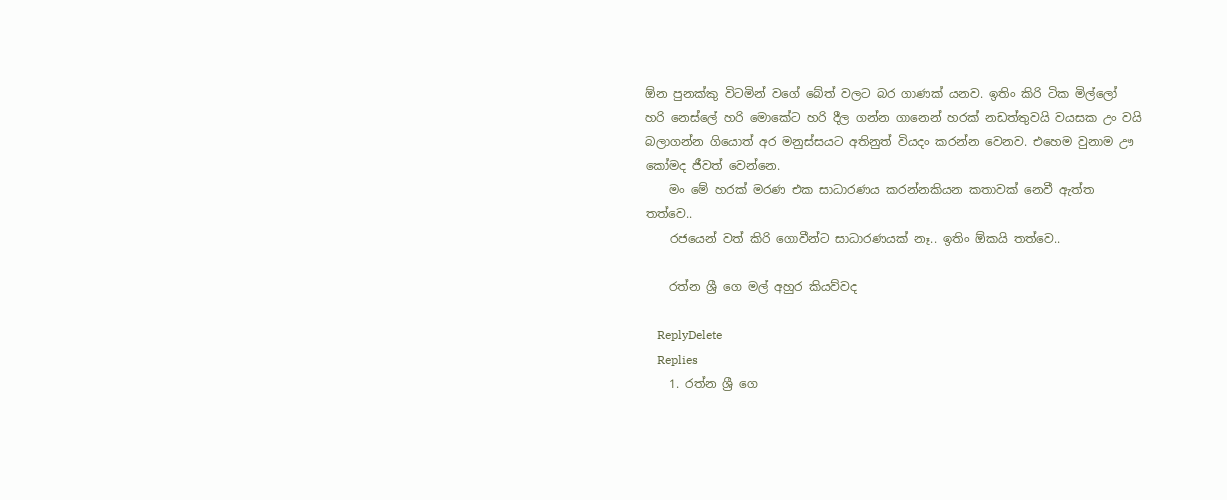ඕන පුනක්කු විටමින් වගේ බේත් වලට බර ගාණක් යනව. ඉතිං කිරි ටික මිල්ලෝ හරි නෙස්ලේ හරි මොකේට හරි දීල ගන්න ගානෙන් හරක් නඩත්තුවයි වයසක උං වයි බලාගන්න ගියොත් අර මනුස්සයට අතිනුත් වියදං කරන්න වෙනව. එහෙම වුනාම ඌ කෝමද ජීවත් වෙන්නෙ.
    මං මේ හරක් මරණ එක සාධාරණය කරන්නකියන කතාවක් නෙවී ඇත්ත තත්වෙ..
    රජයෙන් වත් කිරි ගොවීන්ට සාධාරණයක් නෑ.. ඉතිං ඕකයි තත්වෙ..

    රත්න ශ්‍රී ගෙ මල් අහුර කියව්වද

    ReplyDelete
    Replies
    1. රත්න ශ්‍රී ගෙ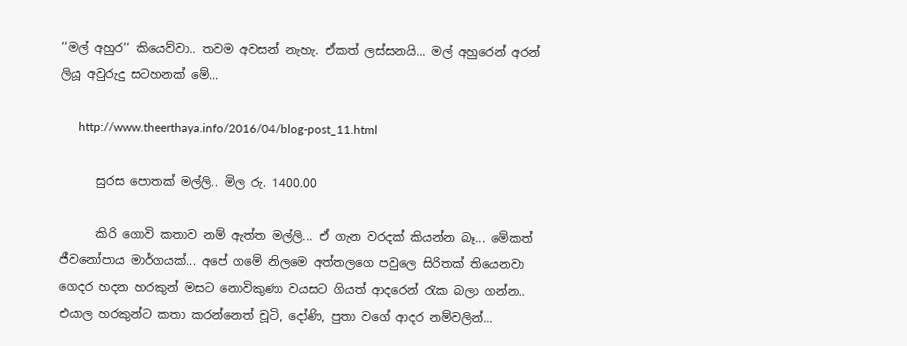‘‘මල් අහුර‘‘ කියෙව්වා.. තවම අවසන් නැහැ. ඒකත් ලස්සනයි... මල් අහුරෙන් අරන් ලියූ අවුරුදු සටහනක් මේ...

      http://www.theerthaya.info/2016/04/blog-post_11.html

      සුරස පොතක් මල්ලි.. මිල රු. 1400.00

      කිරි ගොවි කතාව නම් ඇත්ත මල්ලි... ඒ ගැන වරදක් කියන්න බෑ... මේකත් ජීවනෝපාය මාර්ගයක්... අපේ ගමේ නිලමෙ අත්තලගෙ පවුලෙ සිරිතක් තියෙනවා ගෙදර හදන හරකුන් මසට නොවිකුණා වයසට ගියත් ආදරෙන් රැක බලා ගන්න.. එයාල හරකුන්ට කතා කරන්නෙත් චූටි, දෝණි, පුතා වගේ ආදර නම්වලින්...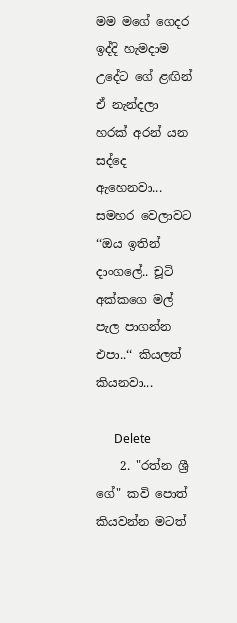මම මගේ ගෙදර ඉද්දි හැමදාම උදේට ගේ ළඟින් ඒ නැන්දලා හරක් අරන් යන සද්දෙ ඇහෙනවා... සමහර වෙලාවට ‘‘ඔය ඉතින් දාංගලේ.. චූටි අක්කගෙ මල් පැල පාගන්න එපා..‘‘ කියලත් කියනවා...

      Delete
    2. "රත්න ශ්‍රී ගේ" කවි පොත් කියවන්න මටත්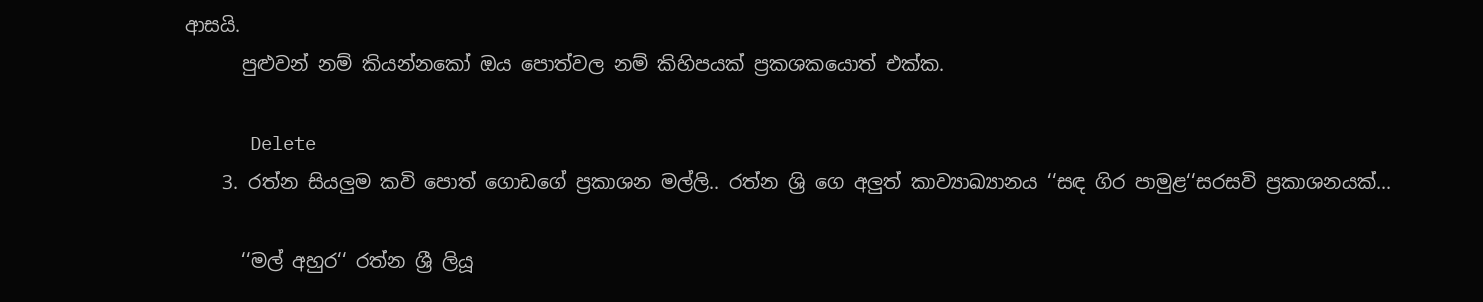ආසයි.
      පුළුවන් නම් කියන්නකෝ ඔය පොත්වල නම් කිහිපයක් ප්‍රකශකයොත් එක්ක.

      Delete
    3. රත්න සියලුම කවි පොත් ගොඩගේ ප්‍රකාශන මල්ලි.. රත්න ශ්‍රි ගෙ අලුත් කාව්‍යාඛ්‍යානය ‘‘සඳ ගිර පාමුළ‘‘සරසවි ප්‍රකාශනයක්...

      ‘‘මල් අහුර‘‘ රත්න ශ්‍රී ලියූ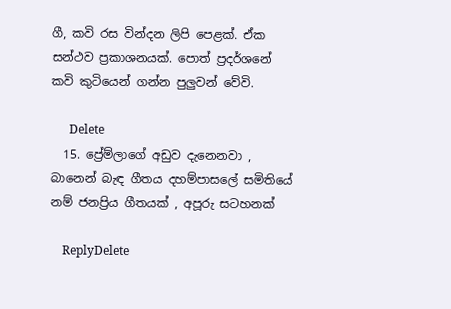ගී, කවි රස වින්දන ලිපි පෙළක්. ඒක සන්ථව ප්‍රකාශනයක්. පොත් ප්‍රදර්ශනේ කවි කුටියෙන් ගන්න පුලුවන් වේවි.

      Delete
  15. ප්‍රේම්ලාගේ අඩුව දැනෙනවා , බානෙන් බැඳ ගීතය දහම්පාසලේ සමිතියේ නම් ජනප්‍රිය ගීතයක් , අපූරු සටහනක්

    ReplyDelete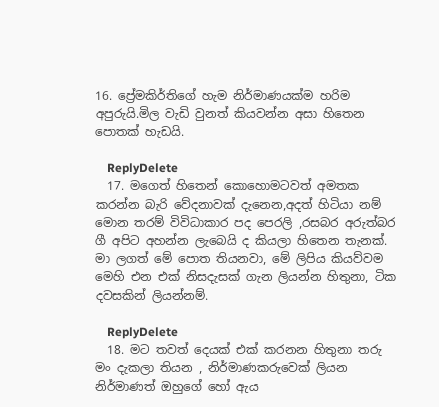16. ප්‍රේමකිර්තිගේ හැම නිර්මාණයක්ම හරිම අපුරුයි.මිල වැඩි වුනත් කියවන්න අසා හිතෙන පොතක් හැඩයි.

    ReplyDelete
  17. මගෙත් හිතෙන් කොහොමටවත් අමතක කරන්න බැරි වේදනාවක් දැනෙන,අදත් හිටියා නම් මොන තරම් විවිධාකාර පද පෙරලි ,රසබර අරුත්බර ගී අපිට අහන්න ලැබෙයි ද කියලා හිතෙන තැනක්. මා ලගත් මේ පොත තියනවා, මේ ලිපිය කියව්වම මෙහි එන එක් නිසදැසක් ගැන ලියන්න හිතුනා, ටික දවසකින් ලියන්නම්.

    ReplyDelete
  18. මට තවත් දෙයක් එක් කරනන හිතුනා තරු මං දැකලා තියන , නිර්මාණකරුවෙක් ලියන නිර්මාණත් ඔහුගේ හෝ ඇය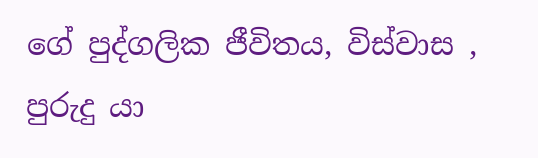ගේ පුද්ගලික ජීවිතය, විස්වාස , පුරුදු යා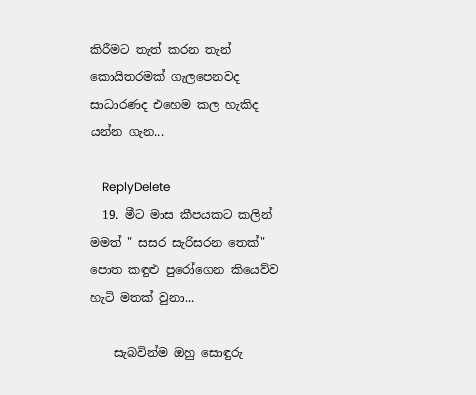කිරීමට තැත් කරන තැන් කොයිතරමක් ගැලපෙනවද සාධාරණද එහෙම කල හැකිද යන්න ගැන...

    ReplyDelete
  19. මීට මාස කීපයකට කලින් මමත් " සසර සැරිසරන තෙක්" පොත කඳුළු පුරෝගෙන කියෙව්ව හැටි මතක් වුනා...

    සැබවින්ම ඔහු සොඳුරු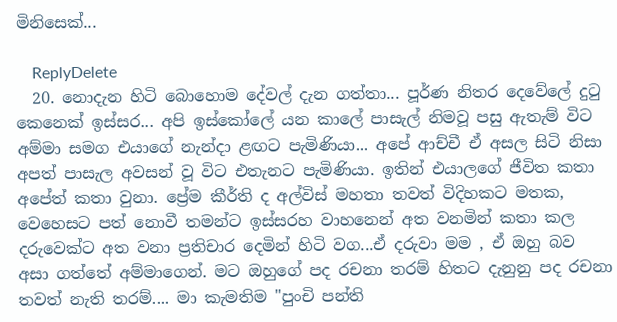මිනිසෙක්...

    ReplyDelete
  20. නොදැන හිටි බොහොම දේවල් දැන ගත්තා... පූර්ණ නිතර දෙවේලේ දුටු කෙනෙක් ඉස්සර... අපි ඉස්කෝලේ යන කාලේ පාසැල් නිමවූ පසු ඇතැම් විට අම්මා සමග එයාගේ නැන්දා ළඟට පැමිණියා... අපේ ආච්චී ඒ අසල සිටි නිසා අපත් පාසැල අවසන් වූ විට එතැනට පැමිණියා. ඉතින් එයාලගේ ජීවිත කතා අපේත් කතා වුනා. ප්‍රේම කීර්ති ද අල්විස් මහතා තවත් විදිහකට මතක, වෙහෙසට පත් නොවී තමන්ට ඉස්සරහ වාහනෙන් අත වනමින් කතා කල දරුවෙක්ට අත වනා ප්‍රතිචාර දෙමින් හිටි වග...ඒ දරුවා මම , ඒ ඔහු බව අසා ගත්තේ අම්මාගෙන්. මට ඔහුගේ පද රචනා තරම් හිතට දැනුනු පද රචනා තවත් නැති තරම්.... මා කැමතිම "පුංචි පන්ති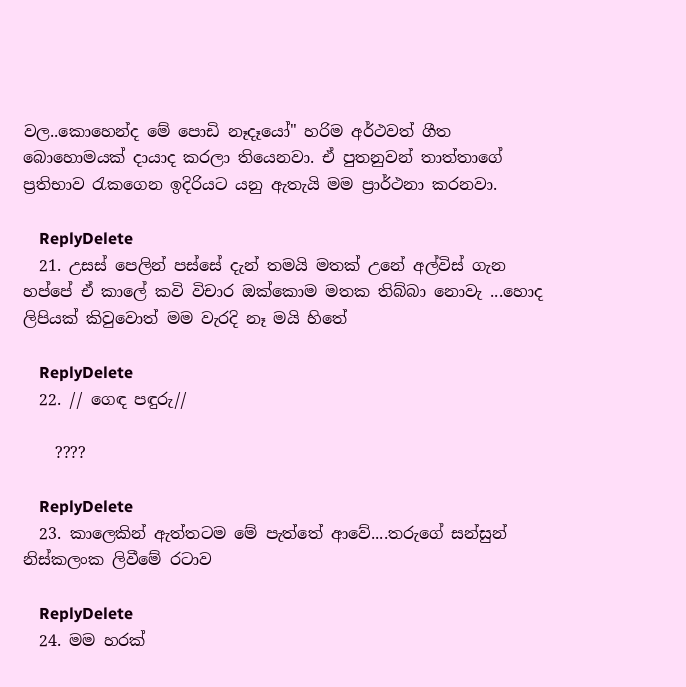වල..කොහෙන්ද මේ පොඩි නෑදෑයෝ" හරිම අර්ථවත් ගීත බොහොමයක් දායාද කරලා තියෙනවා. ඒ පුතනුවන් තාත්තාගේ ප්‍රතිභාව රැකගෙන ඉදිරියට යනු ඇතැයි මම ප්‍රාර්ථනා කරනවා.

    ReplyDelete
  21. උසස් පෙලින් පස්සේ දැන් තමයි මතක් උනේ අල්විස් ගැන හප්පේ ඒ කාලේ කවි විචාර ඔක්කොම මතක තිබ්බා නොවැ ...හොද ලිපියක් කිවුවොත් මම වැරදි නෑ මයි හිතේ

    ReplyDelete
  22. // ගෙඳ පඳුරු//

    ????

    ReplyDelete
  23. කාලෙකින් ඇත්තටම මේ පැත්තේ ආවේ....තරුගේ සන්සුන් නිස්කලංක ලිවීමේ රටාව

    ReplyDelete
  24. මම හරක්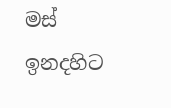මස් ඉනදහිට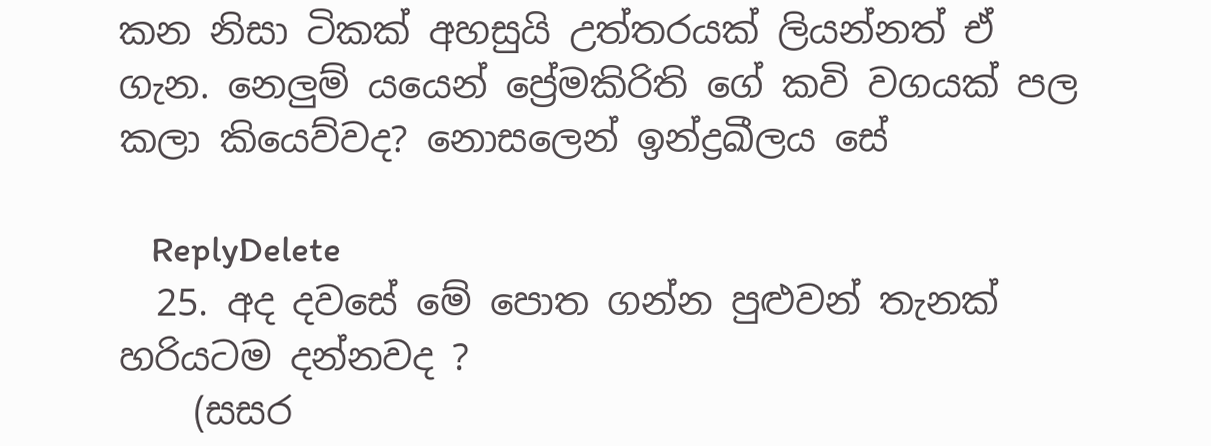කන නිසා ටිකක් අහසුයි උත්තරයක් ලියන්නත් ඒ ගැන. නෙලුම් යයෙන් ප්‍රේමකිරිති ගේ කවි වගයක් පල කලා කියෙව්වද? නොසලෙන් ඉන්ද්‍රඛීලය සේ

    ReplyDelete
  25. අද දවසේ මේ පොත ගන්න පුළුවන් තැනක් හරියටම දන්නවද ?
    (සසර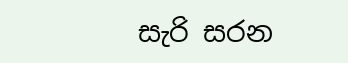සැරි සරන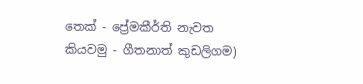තෙක් - ප්‍රේමකීර්ති නැවත කියවමු - ගීතනාත් කුඩලිගම)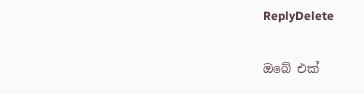ReplyDelete

ඔබේ එක්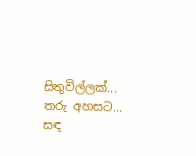සිතුවිල්ලක්... තරු අහසට... සඳ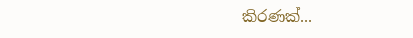කිරණක්...